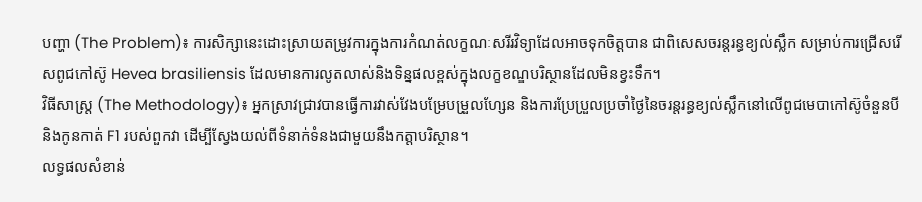បញ្ហា (The Problem)៖ ការសិក្សានេះដោះស្រាយតម្រូវការក្នុងការកំណត់លក្ខណៈសរីរវិទ្យាដែលអាចទុកចិត្តបាន ជាពិសេសចរន្តរន្ធខ្យល់ស្លឹក សម្រាប់ការជ្រើសរើសពូជកៅស៊ូ Hevea brasiliensis ដែលមានការលូតលាស់និងទិន្នផលខ្ពស់ក្នុងលក្ខខណ្ឌបរិស្ថានដែលមិនខ្វះទឹក។
វិធីសាស្ត្រ (The Methodology)៖ អ្នកស្រាវជ្រាវបានធ្វើការវាស់វែងបម្រែបម្រួលហ្សែន និងការប្រែប្រួលប្រចាំថ្ងៃនៃចរន្តរន្ធខ្យល់ស្លឹកនៅលើពូជមេបាកៅស៊ូចំនួនបី និងកូនកាត់ F1 របស់ពួកវា ដើម្បីស្វែងយល់ពីទំនាក់ទំនងជាមួយនឹងកត្តាបរិស្ថាន។
លទ្ធផលសំខាន់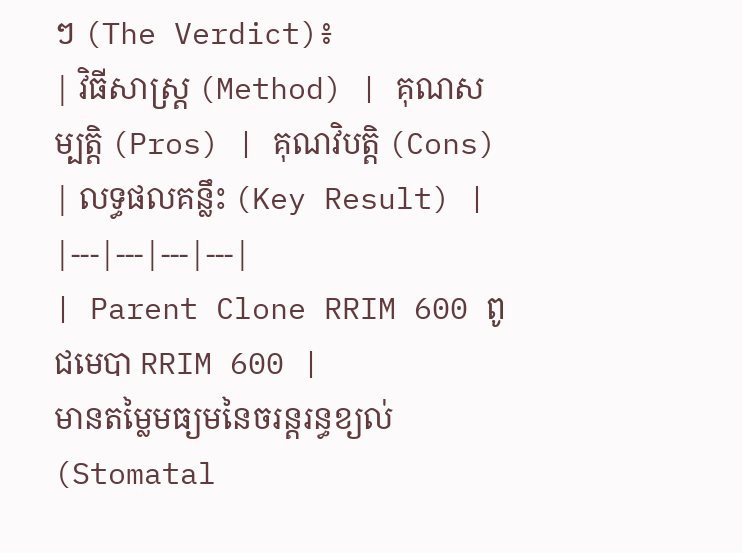ៗ (The Verdict)៖
| វិធីសាស្ត្រ (Method) | គុណសម្បត្តិ (Pros) | គុណវិបត្តិ (Cons) | លទ្ធផលគន្លឹះ (Key Result) |
|---|---|---|---|
| Parent Clone RRIM 600 ពូជមេបា RRIM 600 |
មានតម្លៃមធ្យមនៃចរន្តរន្ធខ្យល់ (Stomatal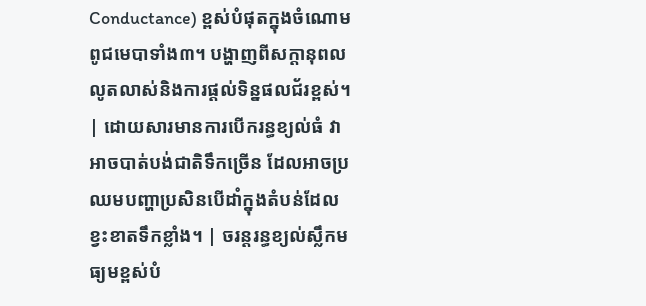Conductance) ខ្ពស់បំផុតក្នុងចំណោមពូជមេបាទាំង៣។ បង្ហាញពីសក្តានុពលលូតលាស់និងការផ្តល់ទិន្នផលជ័រខ្ពស់។ | ដោយសារមានការបើករន្ធខ្យល់ធំ វាអាចបាត់បង់ជាតិទឹកច្រើន ដែលអាចប្រឈមបញ្ហាប្រសិនបើដាំក្នុងតំបន់ដែលខ្វះខាតទឹកខ្លាំង។ | ចរន្តរន្ធខ្យល់ស្លឹកមធ្យមខ្ពស់បំ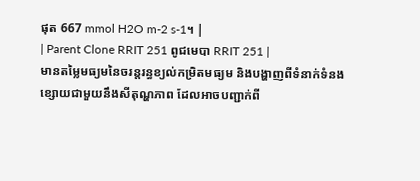ផុត 667 mmol H2O m-2 s-1។ |
| Parent Clone RRIT 251 ពូជមេបា RRIT 251 |
មានតម្លៃមធ្យមនៃចរន្តរន្ធខ្យល់កម្រិតមធ្យម និងបង្ហាញពីទំនាក់ទំនងខ្សោយជាមួយនឹងសីតុណ្ហភាព ដែលអាចបញ្ជាក់ពី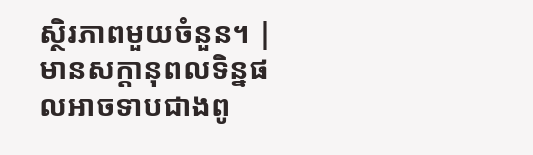ស្ថិរភាពមួយចំនួន។ | មានសក្តានុពលទិន្នផលអាចទាបជាងពូ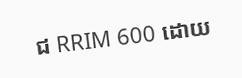ជ RRIM 600 ដោយ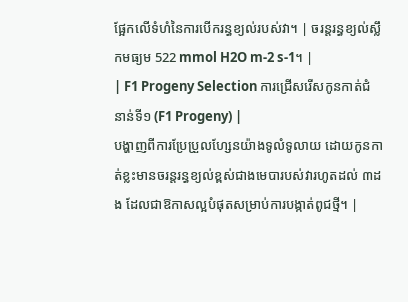ផ្អែកលើទំហំនៃការបើករន្ធខ្យល់របស់វា។ | ចរន្តរន្ធខ្យល់ស្លឹកមធ្យម 522 mmol H2O m-2 s-1។ |
| F1 Progeny Selection ការជ្រើសរើសកូនកាត់ជំនាន់ទី១ (F1 Progeny) |
បង្ហាញពីការប្រែប្រួលហ្សែនយ៉ាងទូលំទូលាយ ដោយកូនកាត់ខ្លះមានចរន្តរន្ធខ្យល់ខ្ពស់ជាងមេបារបស់វារហូតដល់ ៣ដង ដែលជាឱកាសល្អបំផុតសម្រាប់ការបង្កាត់ពូជថ្មី។ |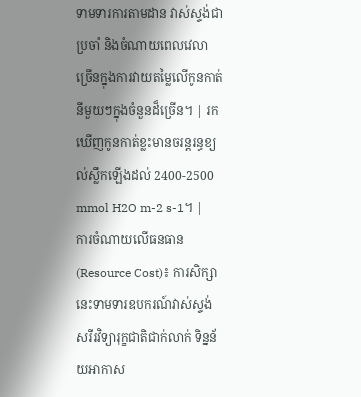ទាមទារការតាមដាន វាស់ស្ទង់ជាប្រចាំ និងចំណាយពេលវេលាច្រើនក្នុងការវាយតម្លៃលើកូនកាត់នីមួយៗក្នុងចំនួនដ៏ច្រើន។ | រកឃើញកូនកាត់ខ្លះមានចរន្តរន្ធខ្យល់ស្លឹកឡើងដល់ 2400-2500 mmol H2O m-2 s-1។ |
ការចំណាយលើធនធាន (Resource Cost)៖ ការសិក្សានេះទាមទារឧបករណ៍វាស់ស្ទង់សរីរវិទ្យារុក្ខជាតិជាក់លាក់ ទិន្នន័យអាកាស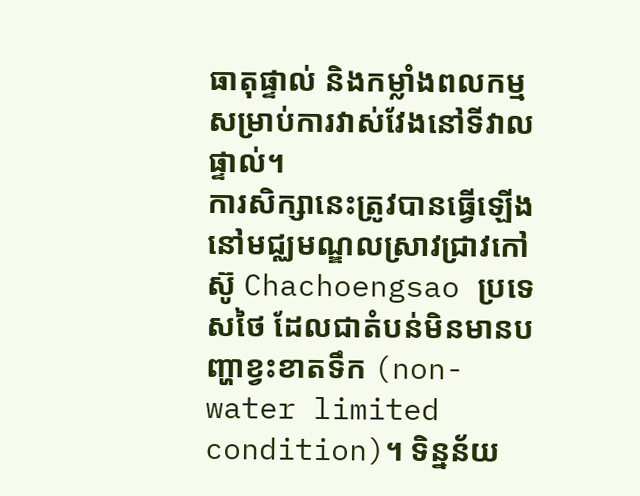ធាតុផ្ទាល់ និងកម្លាំងពលកម្មសម្រាប់ការវាស់វែងនៅទីវាលផ្ទាល់។
ការសិក្សានេះត្រូវបានធ្វើឡើងនៅមជ្ឈមណ្ឌលស្រាវជ្រាវកៅស៊ូ Chachoengsao ប្រទេសថៃ ដែលជាតំបន់មិនមានបញ្ហាខ្វះខាតទឹក (non-water limited condition)។ ទិន្នន័យ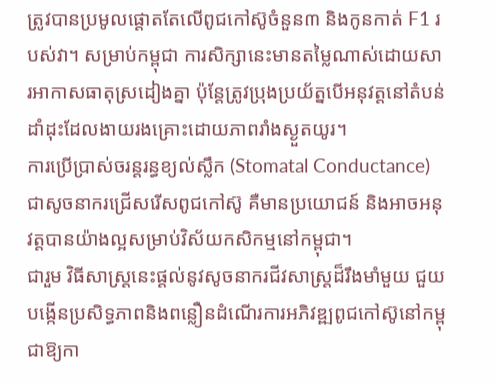ត្រូវបានប្រមូលផ្តោតតែលើពូជកៅស៊ូចំនួន៣ និងកូនកាត់ F1 របស់វា។ សម្រាប់កម្ពុជា ការសិក្សានេះមានតម្លៃណាស់ដោយសារអាកាសធាតុស្រដៀងគ្នា ប៉ុន្តែត្រូវប្រុងប្រយ័ត្នបើអនុវត្តនៅតំបន់ដាំដុះដែលងាយរងគ្រោះដោយភាពរាំងស្ងួតយូរ។
ការប្រើប្រាស់ចរន្តរន្ធខ្យល់ស្លឹក (Stomatal Conductance) ជាសូចនាករជ្រើសរើសពូជកៅស៊ូ គឺមានប្រយោជន៍ និងអាចអនុវត្តបានយ៉ាងល្អសម្រាប់វិស័យកសិកម្មនៅកម្ពុជា។
ជារួម វិធីសាស្ត្រនេះផ្តល់នូវសូចនាករជីវសាស្ត្រដ៏រឹងមាំមួយ ជួយបង្កើនប្រសិទ្ធភាពនិងពន្លឿនដំណើរការអភិវឌ្ឍពូជកៅស៊ូនៅកម្ពុជាឱ្យកា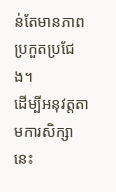ន់តែមានភាពប្រកួតប្រជែង។
ដើម្បីអនុវត្តតាមការសិក្សានេះ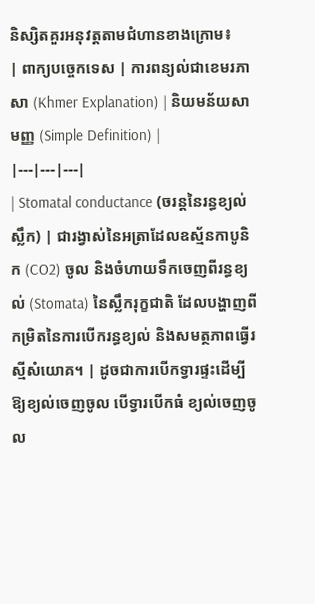និស្សិតគួរអនុវត្តតាមជំហានខាងក្រោម៖
| ពាក្យបច្ចេកទេស | ការពន្យល់ជាខេមរភាសា (Khmer Explanation) | និយមន័យសាមញ្ញ (Simple Definition) |
|---|---|---|
| Stomatal conductance (ចរន្តនៃរន្ធខ្យល់ស្លឹក) | ជារង្វាស់នៃអត្រាដែលឧស្ម័នកាបូនិក (CO2) ចូល និងចំហាយទឹកចេញពីរន្ធខ្យល់ (Stomata) នៃស្លឹករុក្ខជាតិ ដែលបង្ហាញពីកម្រិតនៃការបើករន្ធខ្យល់ និងសមត្ថភាពធ្វើរស្មីសំយោគ។ | ដូចជាការបើកទ្វារផ្ទះដើម្បីឱ្យខ្យល់ចេញចូល បើទ្វារបើកធំ ខ្យល់ចេញចូល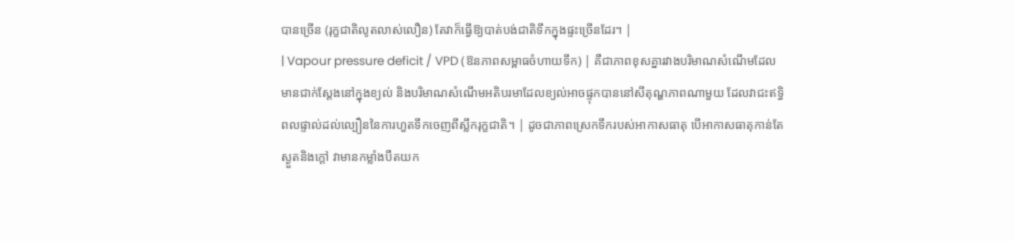បានច្រើន (រុក្ខជាតិលូតលាស់លឿន) តែវាក៏ធ្វើឱ្យបាត់បង់ជាតិទឹកក្នុងផ្ទះច្រើនដែរ។ |
| Vapour pressure deficit / VPD (ឱនភាពសម្ពាធចំហាយទឹក) | គឺជាភាពខុសគ្នារវាងបរិមាណសំណើមដែលមានជាក់ស្តែងនៅក្នុងខ្យល់ និងបរិមាណសំណើមអតិបរមាដែលខ្យល់អាចផ្ទុកបាននៅសីតុណ្ហភាពណាមួយ ដែលវាជះឥទ្ធិពលផ្ទាល់ដល់ល្បឿននៃការហួតទឹកចេញពីស្លឹករុក្ខជាតិ។ | ដូចជាភាពស្រេកទឹករបស់អាកាសធាតុ បើអាកាសធាតុកាន់តែស្ងួតនិងក្តៅ វាមានកម្លាំងបឺតយក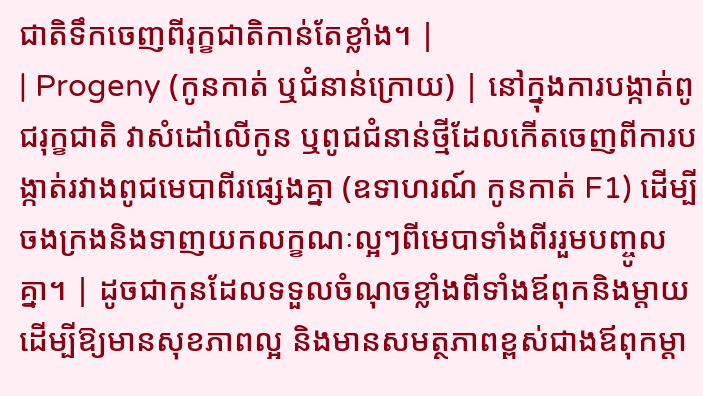ជាតិទឹកចេញពីរុក្ខជាតិកាន់តែខ្លាំង។ |
| Progeny (កូនកាត់ ឬជំនាន់ក្រោយ) | នៅក្នុងការបង្កាត់ពូជរុក្ខជាតិ វាសំដៅលើកូន ឬពូជជំនាន់ថ្មីដែលកើតចេញពីការបង្កាត់រវាងពូជមេបាពីរផ្សេងគ្នា (ឧទាហរណ៍ កូនកាត់ F1) ដើម្បីចងក្រងនិងទាញយកលក្ខណៈល្អៗពីមេបាទាំងពីររួមបញ្ចូលគ្នា។ | ដូចជាកូនដែលទទួលចំណុចខ្លាំងពីទាំងឪពុកនិងម្តាយ ដើម្បីឱ្យមានសុខភាពល្អ និងមានសមត្ថភាពខ្ពស់ជាងឪពុកម្តា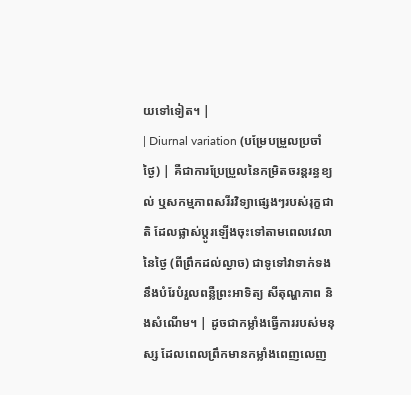យទៅទៀត។ |
| Diurnal variation (បម្រែបម្រួលប្រចាំថ្ងៃ) | គឺជាការប្រែប្រួលនៃកម្រិតចរន្តរន្ធខ្យល់ ឬសកម្មភាពសរីរវិទ្យាផ្សេងៗរបស់រុក្ខជាតិ ដែលផ្លាស់ប្តូរឡើងចុះទៅតាមពេលវេលានៃថ្ងៃ (ពីព្រឹកដល់ល្ងាច) ជាទូទៅវាទាក់ទងនឹងបំរែបំរួលពន្លឺព្រះអាទិត្យ សីតុណ្ហភាព និងសំណើម។ | ដូចជាកម្លាំងធ្វើការរបស់មនុស្ស ដែលពេលព្រឹកមានកម្លាំងពេញលេញ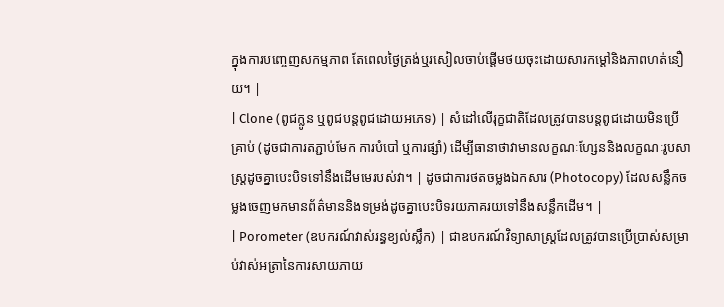ក្នុងការបញ្ចេញសកម្មភាព តែពេលថ្ងៃត្រង់ឬរសៀលចាប់ផ្តើមថយចុះដោយសារកម្តៅនិងភាពហត់នឿយ។ |
| Clone (ពូជក្លូន ឬពូជបន្តពូជដោយអភេទ) | សំដៅលើរុក្ខជាតិដែលត្រូវបានបន្តពូជដោយមិនប្រើគ្រាប់ (ដូចជាការតភ្ជាប់មែក ការបំបៅ ឬការផ្សាំ) ដើម្បីធានាថាវាមានលក្ខណៈហ្សែននិងលក្ខណៈរូបសាស្ត្រដូចគ្នាបេះបិទទៅនឹងដើមមេរបស់វា។ | ដូចជាការថតចម្លងឯកសារ (Photocopy) ដែលសន្លឹកចម្លងចេញមកមានព័ត៌មាននិងទម្រង់ដូចគ្នាបេះបិទរយភាគរយទៅនឹងសន្លឹកដើម។ |
| Porometer (ឧបករណ៍វាស់រន្ធខ្យល់ស្លឹក) | ជាឧបករណ៍វិទ្យាសាស្ត្រដែលត្រូវបានប្រើប្រាស់សម្រាប់វាស់អត្រានៃការសាយភាយ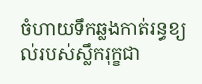ចំហាយទឹកឆ្លងកាត់រន្ធខ្យល់របស់ស្លឹករុក្ខជា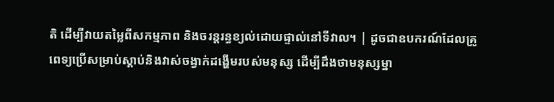តិ ដើម្បីវាយតម្លៃពីសកម្មភាព និងចរន្តរន្ធខ្យល់ដោយផ្ទាល់នៅទីវាល។ | ដូចជាឧបករណ៍ដែលគ្រូពេទ្យប្រើសម្រាប់ស្ដាប់និងវាស់ចង្វាក់ដង្ហើមរបស់មនុស្ស ដើម្បីដឹងថាមនុស្សម្នា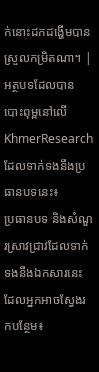ក់នោះដកដង្ហើមបានស្រួលកម្រិតណា។ |
អត្ថបទដែលបានបោះពុម្ពនៅលើ KhmerResearch ដែលទាក់ទងនឹងប្រធានបទនេះ៖
ប្រធានបទ និងសំណួរស្រាវជ្រាវដែលទាក់ទងនឹងឯកសារនេះ ដែលអ្នកអាចស្វែងរកបន្ថែម៖